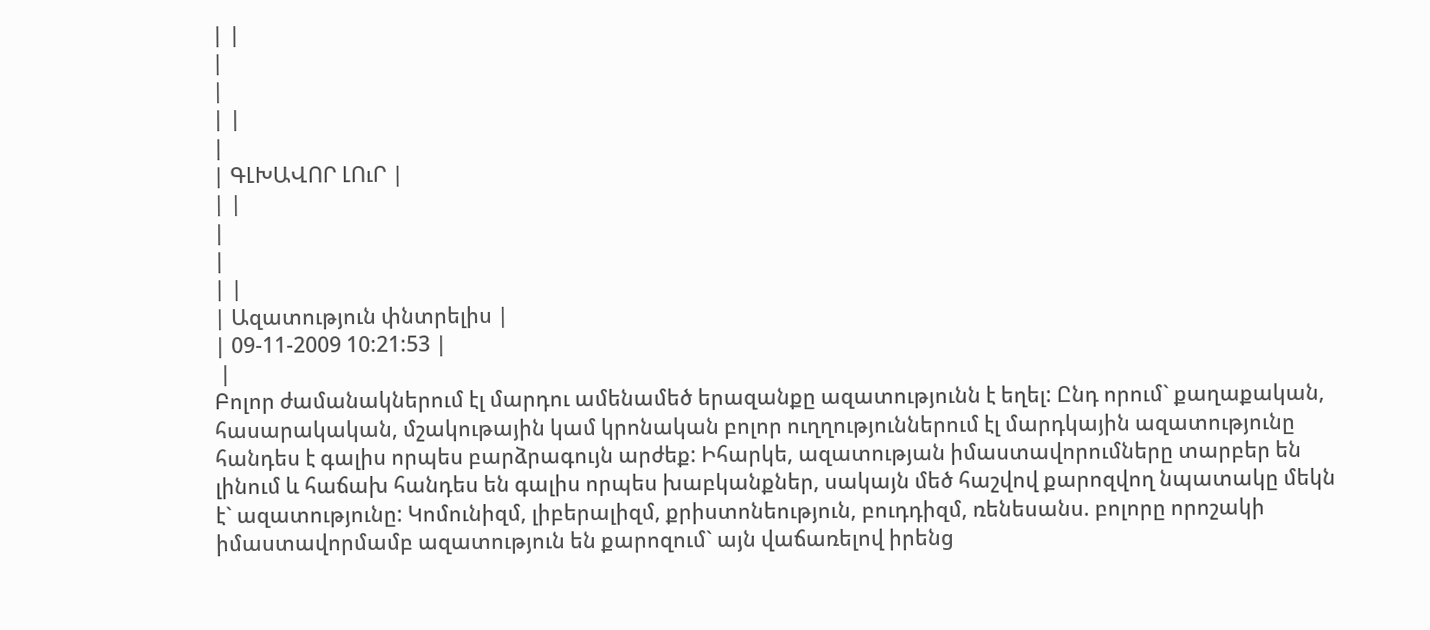| |
|
|
| |
|
| ԳԼԽԱՎՈՐ ԼՈւՐ |
| |
|
|
| |
| Ազատություն փնտրելիս |
| 09-11-2009 10:21:53 |
 |
Բոլոր ժամանակներում էլ մարդու ամենամեծ երազանքը ազատությունն է եղել: Ընդ որում` քաղաքական, հասարակական, մշակութային կամ կրոնական բոլոր ուղղություններում էլ մարդկային ազատությունը հանդես է գալիս որպես բարձրագույն արժեք: Իհարկե, ազատության իմաստավորումները տարբեր են լինում և հաճախ հանդես են գալիս որպես խաբկանքներ, սակայն մեծ հաշվով քարոզվող նպատակը մեկն է` ազատությունը: Կոմունիզմ, լիբերալիզմ, քրիստոնեություն, բուդդիզմ, ռենեսանս. բոլորը որոշակի իմաստավորմամբ ազատություն են քարոզում` այն վաճառելով իրենց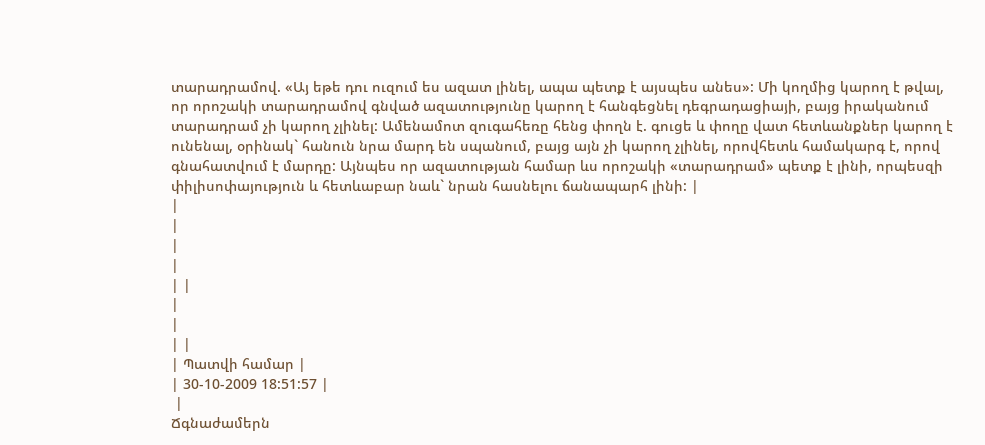տարադրամով. «Այ եթե դու ուզում ես ազատ լինել, ապա պետք է այսպես անես»: Մի կողմից կարող է թվալ, որ որոշակի տարադրամով գնված ազատությունը կարող է հանգեցնել դեգրադացիայի, բայց իրականում տարադրամ չի կարող չլինել: Ամենամոտ զուգահեռը հենց փողն է. գուցե և փողը վատ հետևանքներ կարող է ունենալ, օրինակ` հանուն նրա մարդ են սպանում, բայց այն չի կարող չլինել, որովհետև համակարգ է, որով գնահատվում է մարդը: Այնպես որ ազատության համար ևս որոշակի «տարադրամ» պետք է լինի, որպեսզի փիլիսոփայություն և հետևաբար նաև` նրան հասնելու ճանապարհ լինի: |
|
|
|
|
| |
|
|
| |
| Պատվի համար |
| 30-10-2009 18:51:57 |
 |
Ճգնաժամերն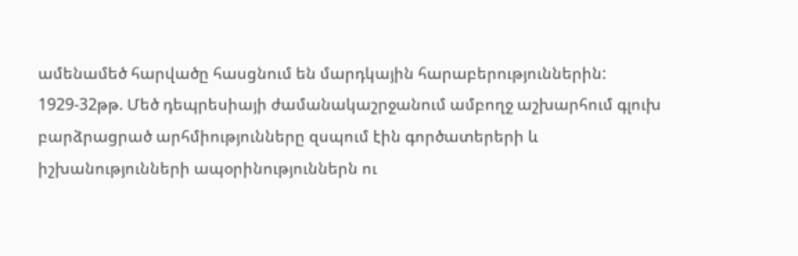ամենամեծ հարվածը հասցնում են մարդկային հարաբերություններին: 1929-32թթ. Մեծ դեպրեսիայի ժամանակաշրջանում ամբողջ աշխարհում գլուխ բարձրացրած արհմիությունները զսպում էին գործատերերի և իշխանությունների ապօրինություններն ու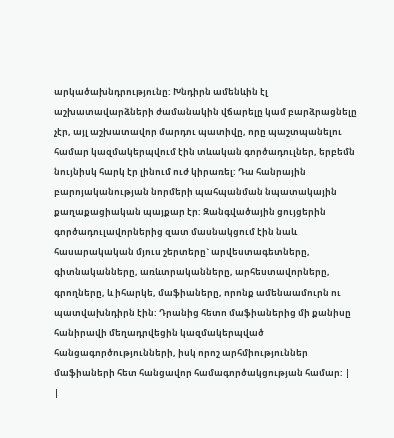արկածախնդրությունը: Խնդիրն ամենևին էլ աշխատավարձների ժամանակին վճարելը կամ բարձրացնելը չէր, այլ աշխատավոր մարդու պատիվը, որը պաշտպանելու համար կազմակերպվում էին տևական գործադուլներ, երբեմն նույնիսկ հարկ էր լինում ուժ կիրառել: Դա հանրային բարոյականության նորմերի պահպանման նպատակային քաղաքացիական պայքար էր: Զանգվածային ցույցերին գործադուլավորներից զատ մասնակցում էին նաև հասարակական մյուս շերտերը` արվեստագետները, գիտնականները, առևտրականները, արհեստավորները, գրողները, և իհարկե, մաֆիաները, որոնք ամենաամուրն ու պատվախնդիրն էին: Դրանից հետո մաֆիաներից մի քանիսը հանիրավի մեղադրվեցին կազմակերպված հանցագործությունների, իսկ որոշ արհմիություններ մաֆիաների հետ հանցավոր համագործակցության համար: |
|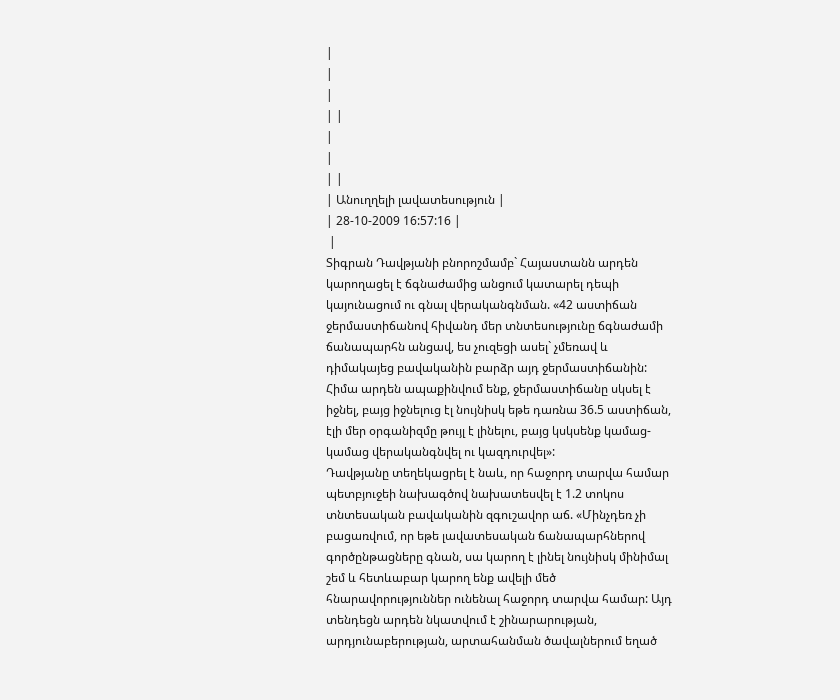|
|
|
| |
|
|
| |
| Անուղղելի լավատեսություն |
| 28-10-2009 16:57:16 |
 |
Տիգրան Դավթյանի բնորոշմամբ` Հայաստանն արդեն կարողացել է ճգնաժամից անցում կատարել դեպի կայունացում ու գնալ վերականգնման. «42 աստիճան ջերմաստիճանով հիվանդ մեր տնտեսությունը ճգնաժամի ճանապարհն անցավ, ես չուզեցի ասել` չմեռավ և դիմակայեց բավականին բարձր այդ ջերմաստիճանին: Հիմա արդեն ապաքինվում ենք, ջերմաստիճանը սկսել է իջնել, բայց իջնելուց էլ նույնիսկ եթե դառնա 36.5 աստիճան, էլի մեր օրգանիզմը թույլ է լինելու, բայց կսկսենք կամաց-կամաց վերականգնվել ու կազդուրվել»:
Դավթյանը տեղեկացրել է նաև, որ հաջորդ տարվա համար պետբյուջեի նախագծով նախատեսվել է 1.2 տոկոս տնտեսական բավականին զգուշավոր աճ. «Մինչդեռ չի բացառվում, որ եթե լավատեսական ճանապարհներով գործընթացները գնան, սա կարող է լինել նույնիսկ մինիմալ շեմ և հետևաբար կարող ենք ավելի մեծ հնարավորություններ ունենալ հաջորդ տարվա համար: Այդ տենդեցն արդեն նկատվում է շինարարության, արդյունաբերության, արտահանման ծավալներում եղած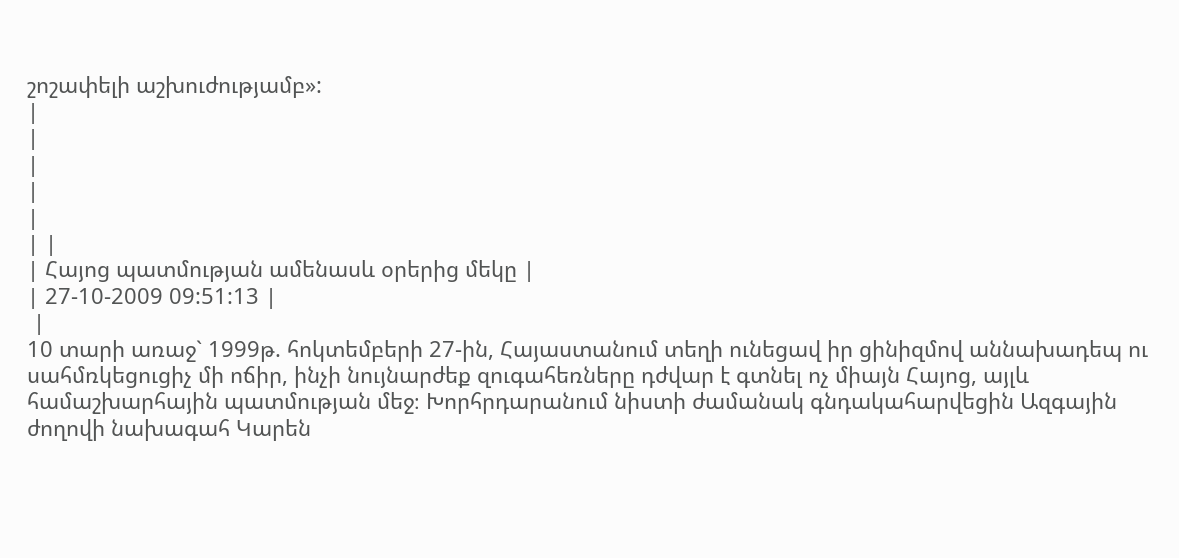շոշափելի աշխուժությամբ»:
|
|
|
|
|
| |
| Հայոց պատմության ամենասև օրերից մեկը |
| 27-10-2009 09:51:13 |
 |
10 տարի առաջ` 1999թ. հոկտեմբերի 27-ին, Հայաստանում տեղի ունեցավ իր ցինիզմով աննախադեպ ու սահմռկեցուցիչ մի ոճիր, ինչի նույնարժեք զուգահեռները դժվար է գտնել ոչ միայն Հայոց, այլև համաշխարհային պատմության մեջ։ Խորհրդարանում նիստի ժամանակ գնդակահարվեցին Ազգային ժողովի նախագահ Կարեն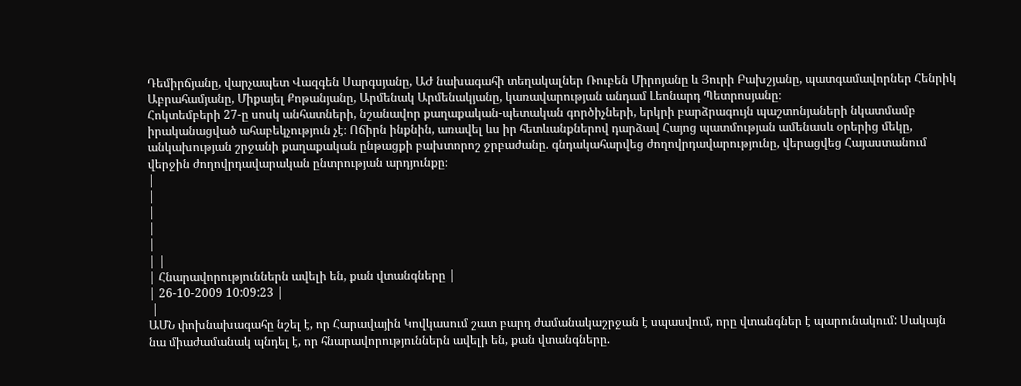Դեմիրճյանը, վարչապետ Վազգեն Սարգսյանը, ԱԺ նախագահի տեղակալներ Ռուբեն Միրոյանը և Յուրի Բախշյանը, պատգամավորներ Հենրիկ Աբրահամյանը, Միքայել Քոթանյանը, Արմենակ Արմենակյանը, կառավարության անդամ Լեոնարդ Պետրոսյանը։
Հոկտեմբերի 27-ը սոսկ անհատների, նշանավոր քաղաքական-պետական գործիչների, երկրի բարձրագույն պաշտոնյաների նկատմամբ իրականացված ահաբեկչություն չէ։ Ոճիրն ինքնին, առավել ևս իր հետևանքներով դարձավ Հայոց պատմության ամենասև օրերից մեկը, անկախության շրջանի քաղաքական ընթացքի բախտորոշ ջրբաժանը. գնդակահարվեց ժողովրդավարությունը, վերացվեց Հայաստանում վերջին ժողովրդավարական ընտրության արդյունքը։
|
|
|
|
|
| |
| Հնարավորություններն ավելի են, քան վտանգները |
| 26-10-2009 10:09:23 |
 |
ԱՄՆ փոխնախագահը նշել է, որ Հարավային Կովկասում շատ բարդ ժամանակաշրջան է սպասվում, որը վտանգներ է պարունակում: Սակայն նա միաժամանակ պնդել է, որ հնարավորություններն ավելի են, քան վտանգները.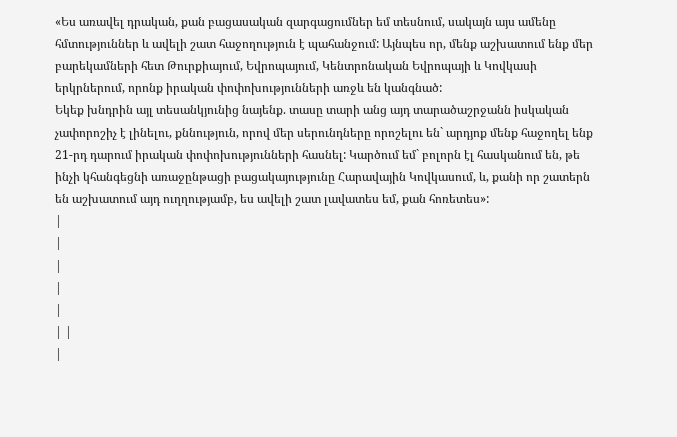«Ես առավել դրական, քան բացասական զարգացումներ եմ տեսնում, սակայն այս ամենը հմտություններ և ավելի շատ հաջողություն է պահանջում: Այնպես որ, մենք աշխատում ենք մեր բարեկամների հետ Թուրքիայում, Եվրոպայում, Կենտրոնական Եվրոպայի և Կովկասի երկրներում, որոնք իրական փոփոխությունների առջև են կանգնած:
Եկեք խնդրին այլ տեսանկյունից նայենք. տասը տարի անց այդ տարածաշրջանն իսկական չափորոշիչ է լինելու, քննություն, որով մեր սերունդները որոշելու են` արդյոք մենք հաջողել ենք 21-րդ դարում իրական փոփոխությունների հասնել: Կարծում եմ` բոլորն էլ հասկանում են, թե ինչի կհանգեցնի առաջընթացի բացակայությունը Հարավային Կովկասում, և, քանի որ շատերն են աշխատում այդ ուղղությամբ, ես ավելի շատ լավատես եմ, քան հոռետես»:
|
|
|
|
|
| |
|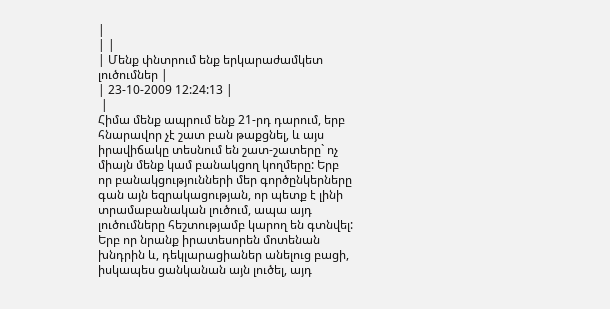|
| |
| Մենք փնտրում ենք երկարաժամկետ լուծումներ |
| 23-10-2009 12:24:13 |
 |
Հիմա մենք ապրում ենք 21-րդ դարում, երբ հնարավոր չէ շատ բան թաքցնել, և այս իրավիճակը տեսնում են շատ-շատերը` ոչ միայն մենք կամ բանակցող կողմերը: Երբ որ բանակցությունների մեր գործընկերները գան այն եզրակացության, որ պետք է լինի տրամաբանական լուծում, ապա այդ լուծումները հեշտությամբ կարող են գտնվել: Երբ որ նրանք իրատեսորեն մոտենան խնդրին և, դեկլարացիաներ անելուց բացի, իսկապես ցանկանան այն լուծել, այդ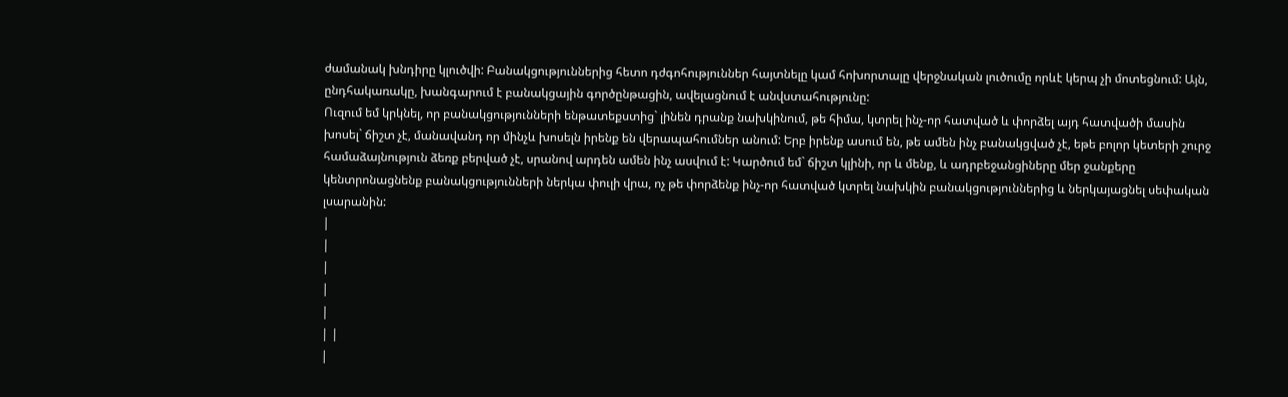ժամանակ խնդիրը կլուծվի: Բանակցություններից հետո դժգոհություններ հայտնելը կամ հոխորտալը վերջնական լուծումը որևէ կերպ չի մոտեցնում: Այն, ընդհակառակը, խանգարում է բանակցային գործընթացին, ավելացնում է անվստահությունը:
Ուզում եմ կրկնել, որ բանակցությունների ենթատեքստից` լինեն դրանք նախկինում, թե հիմա, կտրել ինչ-որ հատված և փորձել այդ հատվածի մասին խոսել` ճիշտ չէ, մանավանդ որ մինչև խոսելն իրենք են վերապահումներ անում: Երբ իրենք ասում են, թե ամեն ինչ բանակցված չէ, եթե բոլոր կետերի շուրջ համաձայնություն ձեռք բերված չէ, սրանով արդեն ամեն ինչ ասվում է: Կարծում եմ` ճիշտ կլինի, որ և մենք, և ադրբեջանցիները մեր ջանքերը կենտրոնացնենք բանակցությունների ներկա փուլի վրա, ոչ թե փորձենք ինչ-որ հատված կտրել նախկին բանակցություններից և ներկայացնել սեփական լսարանին:
|
|
|
|
|
| |
|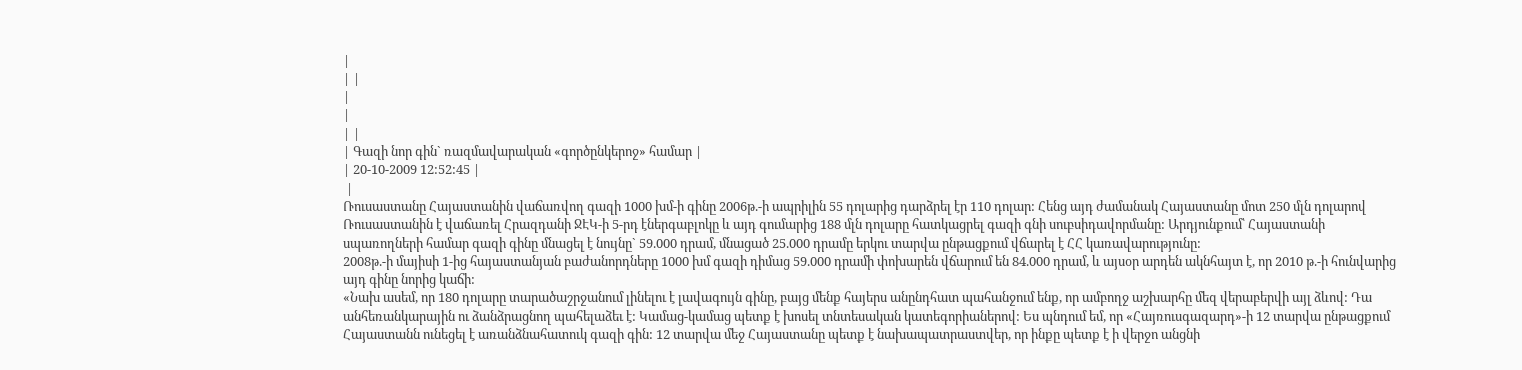|
| |
|
|
| |
| Գազի նոր գին` ռազմավարական «գործընկերոջ» համար |
| 20-10-2009 12:52:45 |
 |
Ռուսաստանը Հայաստանին վաճառվող գազի 1000 խմ-ի գինը 2006թ.-ի ապրիլին 55 դոլարից դարձրել էր 110 դոլար: Հենց այդ ժամանակ Հայաստանը մոտ 250 մլն դոլարով Ռուսաստանին է վաճառել Հրազդանի ՋԷԿ-ի 5-րդ էներգաբլոկը և այդ գումարից 188 մլն դոլարը հատկացրել գազի գնի սուբսիդավորմանը: Արդյունքում՝ Հայաստանի սպառողների համար գազի գինը մնացել է նույնը` 59.000 դրամ, մնացած 25.000 դրամը երկու տարվա ընթացքում վճարել է ՀՀ կառավարությունը:
2008թ.-ի մայիսի 1-ից հայաստանյան բաժանորդները 1000 խմ գազի դիմաց 59.000 դրամի փոխարեն վճարում են 84.000 դրամ, և այսօր արդեն ակնհայտ է, որ 2010 թ.-ի հունվարից այդ գինը նորից կաճի:
«Նախ ասեմ, որ 180 դոլարը տարածաշրջանում լինելու է լավագույն գինը, բայց մենք հայերս անընդհատ պահանջում ենք, որ ամբողջ աշխարհը մեզ վերաբերվի այլ ձևով: Դա անհեռանկարային ու ձանձրացնող պահելաձեւ է: Կամաց-կամաց պետք է խոսել տնտեսական կատեգորիաներով: Ես պնդում եմ, որ «Հայռուսգազարդ»-ի 12 տարվա ընթացքում Հայաստանն ունեցել է առանձնահատուկ գազի գին: 12 տարվա մեջ Հայաստանը պետք է նախապատրաստվեր, որ ինքը պետք է ի վերջո անցնի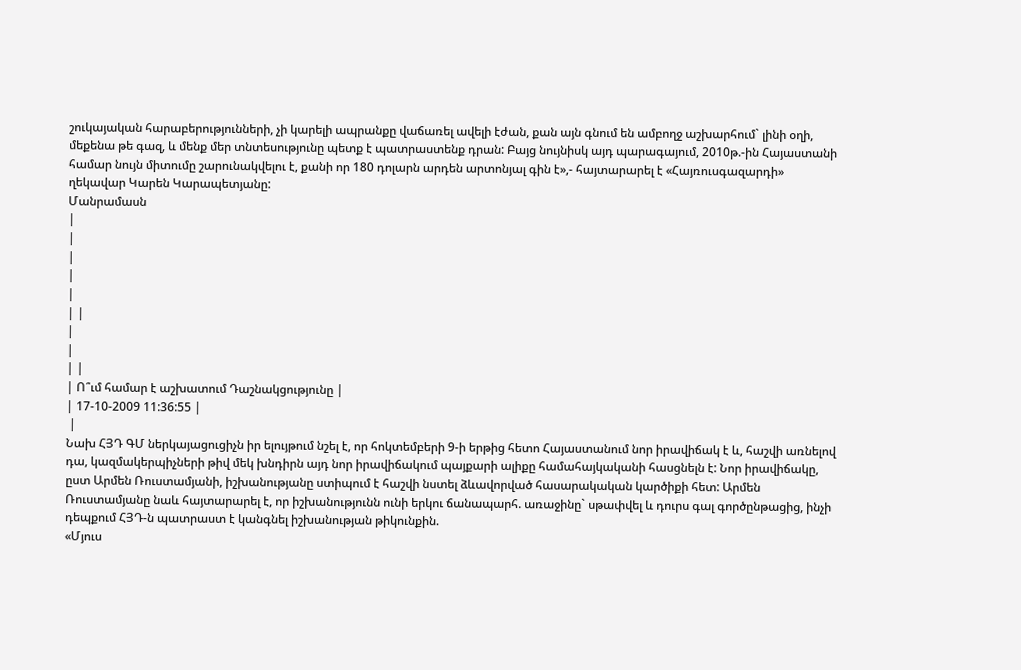շուկայական հարաբերությունների, չի կարելի ապրանքը վաճառել ավելի էժան, քան այն գնում են ամբողջ աշխարհում` լինի օղի, մեքենա թե գազ, և մենք մեր տնտեսությունը պետք է պատրաստենք դրան: Բայց նույնիսկ այդ պարագայում, 2010թ.-ին Հայաստանի համար նույն միտումը շարունակվելու է, քանի որ 180 դոլարն արդեն արտոնյալ գին է»,- հայտարարել է «Հայռուսգազարդի» ղեկավար Կարեն Կարապետյանը:
Մանրամասն
|
|
|
|
|
| |
|
|
| |
| Ո՞ւմ համար է աշխատում Դաշնակցությունը |
| 17-10-2009 11:36:55 |
 |
Նախ ՀՅԴ ԳՄ ներկայացուցիչն իր ելույթում նշել է, որ հոկտեմբերի 9-ի երթից հետո Հայաստանում նոր իրավիճակ է և, հաշվի առնելով դա, կազմակերպիչների թիվ մեկ խնդիրն այդ նոր իրավիճակում պայքարի ալիքը համահայկականի հասցնելն է: Նոր իրավիճակը, ըստ Արմեն Ռուստամյանի, իշխանությանը ստիպում է հաշվի նստել ձևավորված հասարակական կարծիքի հետ: Արմեն Ռուստամյանը նաև հայտարարել է, որ իշխանությունն ունի երկու ճանապարհ. առաջինը` սթափվել և դուրս գալ գործընթացից, ինչի դեպքում ՀՅԴ-ն պատրաստ է կանգնել իշխանության թիկունքին.
«Մյուս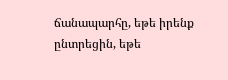ճանապարհը, եթե իրենք ընտրեցին, եթե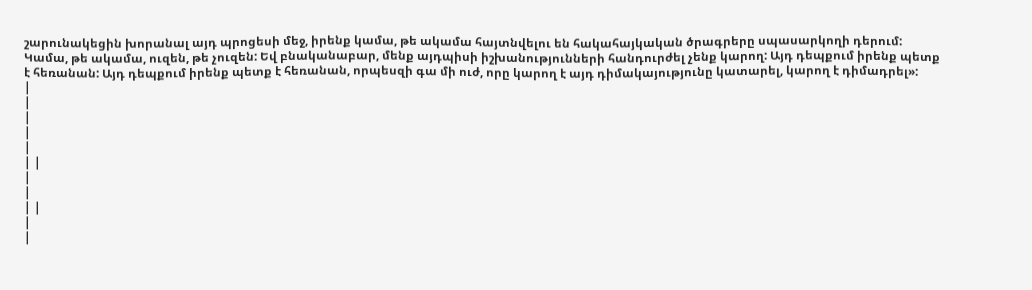շարունակեցին խորանալ այդ պրոցեսի մեջ, իրենք կամա, թե ակամա հայտնվելու են հակահայկական ծրագրերը սպասարկողի դերում: Կամա, թե ակամա, ուզեն, թե չուզեն: Եվ բնականաբար, մենք այդպիսի իշխանությունների հանդուրժել չենք կարող: Այդ դեպքում իրենք պետք է հեռանան: Այդ դեպքում իրենք պետք է հեռանան, որպեսզի գա մի ուժ, որը կարող է այդ դիմակայությունը կատարել, կարող է դիմադրել»:
|
|
|
|
|
| |
|
|
| |
|
|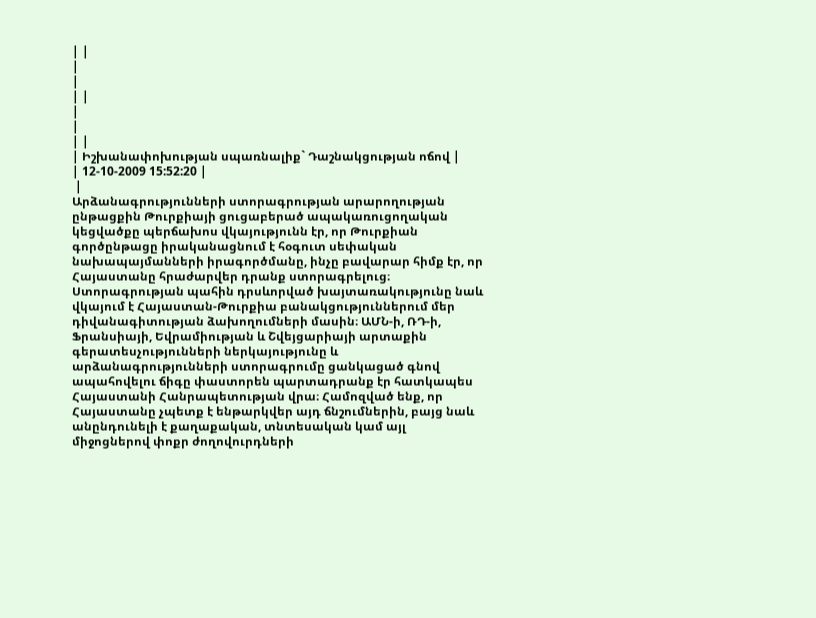| |
|
|
| |
|
|
| |
| Իշխանափոխության սպառնալիք` Դաշնակցության ոճով |
| 12-10-2009 15:52:20 |
 |
Արձանագրությունների ստորագրության արարողության ընթացքին Թուրքիայի ցուցաբերած ապակառուցողական կեցվածքը պերճախոս վկայությունն էր, որ Թուրքիան գործընթացը իրականացնում է հօգուտ սեփական նախապայմանների իրագործմանը, ինչը բավարար հիմք էր, որ Հայաստանը հրաժարվեր դրանք ստորագրելուց։ Ստորագրության պահին դրսևորված խայտառակությունը նաև վկայում է Հայաստան-Թուրքիա բանակցություններում մեր դիվանագիտության ձախողումների մասին։ ԱՄՆ-ի, ՌԴ-ի, Ֆրանսիայի, Եվրամիության և Շվեյցարիայի արտաքին գերատեսչությունների ներկայությունը և արձանագրությունների ստորագրումը ցանկացած գնով ապահովելու ճիգը փաստորեն պարտադրանք էր հատկապես Հայաստանի Հանրապետության վրա։ Համոզված ենք, որ Հայաստանը չպետք է ենթարկվեր այդ ճնշումներին, բայց նաև անընդունելի է քաղաքական, տնտեսական կամ այլ միջոցներով փոքր ժողովուրդների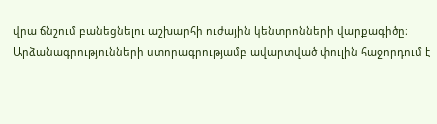վրա ճնշում բանեցնելու աշխարհի ուժային կենտրոնների վարքագիծը։
Արձանագրությունների ստորագրությամբ ավարտված փուլին հաջորդում է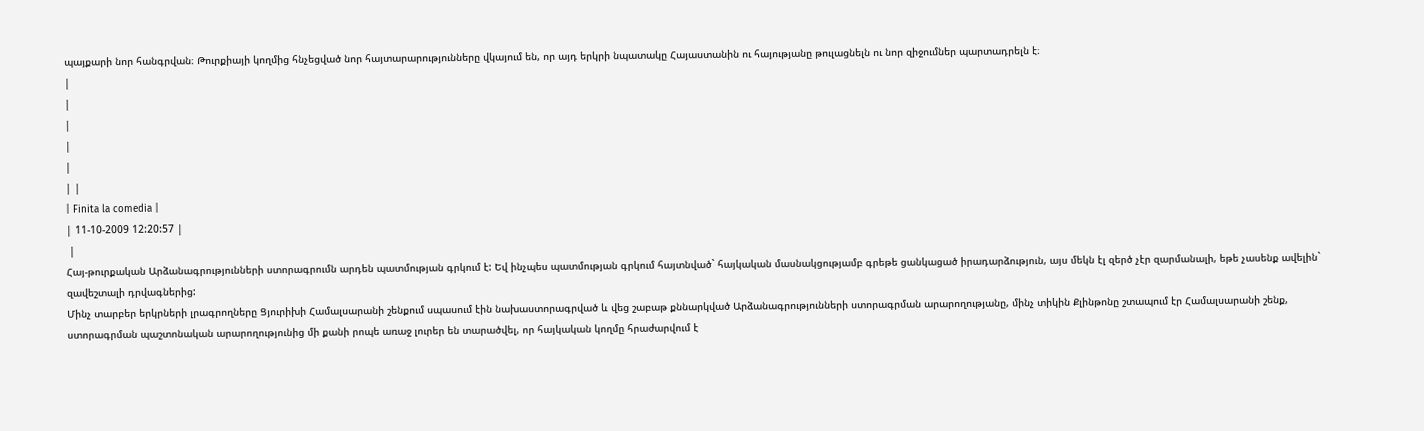պայքարի նոր հանգրվան։ Թուրքիայի կողմից հնչեցված նոր հայտարարությունները վկայում են, որ այդ երկրի նպատակը Հայաստանին ու հայությանը թուլացնելն ու նոր զիջումներ պարտադրելն է։
|
|
|
|
|
| |
| Finita la comedia |
| 11-10-2009 12:20:57 |
 |
Հայ-թուրքական Արձանագրությունների ստորագրումն արդեն պատմության գրկում է: Եվ ինչպես պատմության գրկում հայտնված` հայկական մասնակցությամբ գրեթե ցանկացած իրադարձություն, այս մեկն էլ զերծ չէր զարմանալի, եթե չասենք ավելին` զավեշտալի դրվագներից:
Մինչ տարբեր երկրների լրագրողները Ցյուրիխի Համալսարանի շենքում սպասում էին նախաստորագրված և վեց շաբաթ քննարկված Արձանագրությունների ստորագրման արարողությանը, մինչ տիկին Քլինթոնը շտապում էր Համալսարանի շենք, ստորագրման պաշտոնական արարողությունից մի քանի րոպե առաջ լուրեր են տարածվել, որ հայկական կողմը հրաժարվում է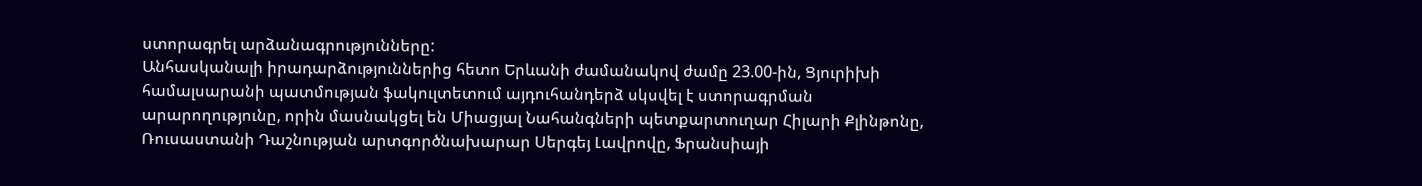ստորագրել արձանագրությունները:
Անհասկանալի իրադարձություններից հետո Երևանի ժամանակով ժամը 23.00-ին, Ցյուրիխի համալսարանի պատմության ֆակուլտետում այդուհանդերձ սկսվել է ստորագրման արարողությունը, որին մասնակցել են Միացյալ Նահանգների պետքարտուղար Հիլարի Քլինթոնը, Ռուսաստանի Դաշնության արտգործնախարար Սերգեյ Լավրովը, Ֆրանսիայի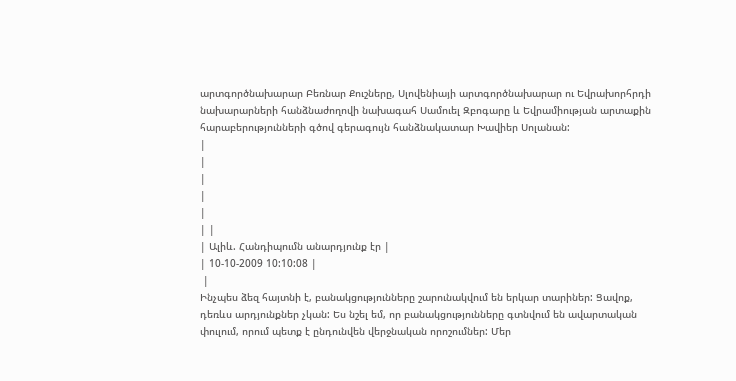արտգործնախարար Բեռնար Քուշները, Սլովենիայի արտգործնախարար ու Եվրախորհրդի նախարարների հանձնաժողովի նախագահ Սամուել Զբոգարը և Եվրամիության արտաքին հարաբերությունների գծով գերագույն հանձնակատար Խավիեր Սոլանան:
|
|
|
|
|
| |
| Ալիև. Հանդիպումն անարդյունք էր |
| 10-10-2009 10:10:08 |
 |
Ինչպես ձեզ հայտնի է, բանակցությունները շարունակվում են երկար տարիներ: Ցավոք, դեռևս արդյունքներ չկան: Ես նշել եմ, որ բանակցությունները գտնվում են ավարտական փուլում, որում պետք է ընդունվեն վերջնական որոշումներ: Մեր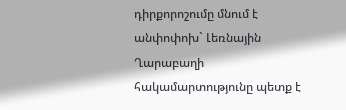դիրքորոշումը մնում է անփոփոխ` Լեռնային Ղարաբաղի հակամարտությունը պետք է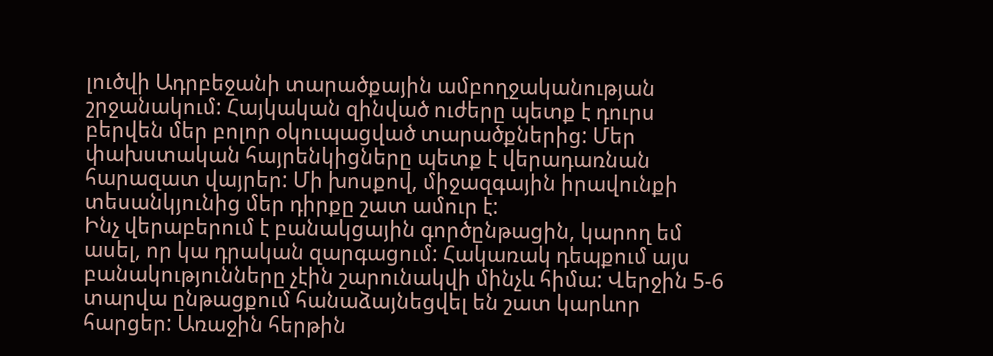լուծվի Ադրբեջանի տարածքային ամբողջականության շրջանակում: Հայկական զինված ուժերը պետք է դուրս բերվեն մեր բոլոր օկուպացված տարածքներից: Մեր փախստական հայրենկիցները պետք է վերադառնան հարազատ վայրեր: Մի խոսքով, միջազգային իրավունքի տեսանկյունից մեր դիրքը շատ ամուր է:
Ինչ վերաբերում է բանակցային գործընթացին, կարող եմ ասել, որ կա դրական զարգացում: Հակառակ դեպքում այս բանակությունները չէին շարունակվի մինչև հիմա: Վերջին 5-6 տարվա ընթացքում հանաձայնեցվել են շատ կարևոր հարցեր: Առաջին հերթին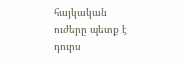հայկական ուժերը պետք է դուրս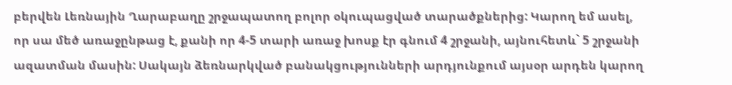բերվեն Լեռնային Ղարաբաղը շրջապատող բոլոր օկուպացված տարածքներից: Կարող եմ ասել, որ սա մեծ առաջընթաց է, քանի որ 4-5 տարի առաջ խոսք էր գնում 4 շրջանի, այնուհետև` 5 շրջանի ազատման մասին: Սակայն ձեռնարկված բանակցությունների արդյունքում այսօր արդեն կարող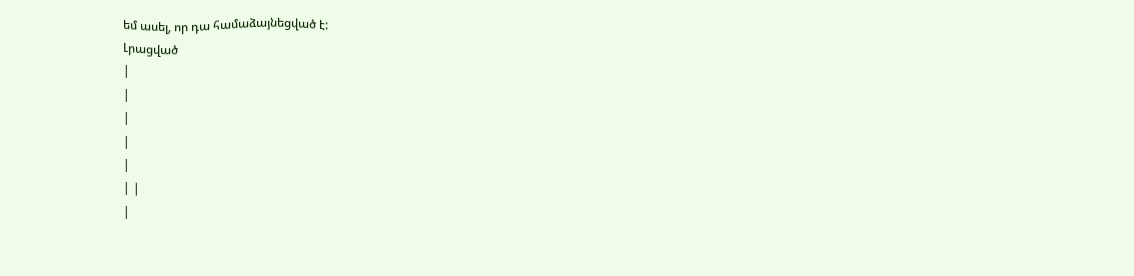եմ ասել, որ դա համաձայնեցված է:
Լրացված
|
|
|
|
|
| |
|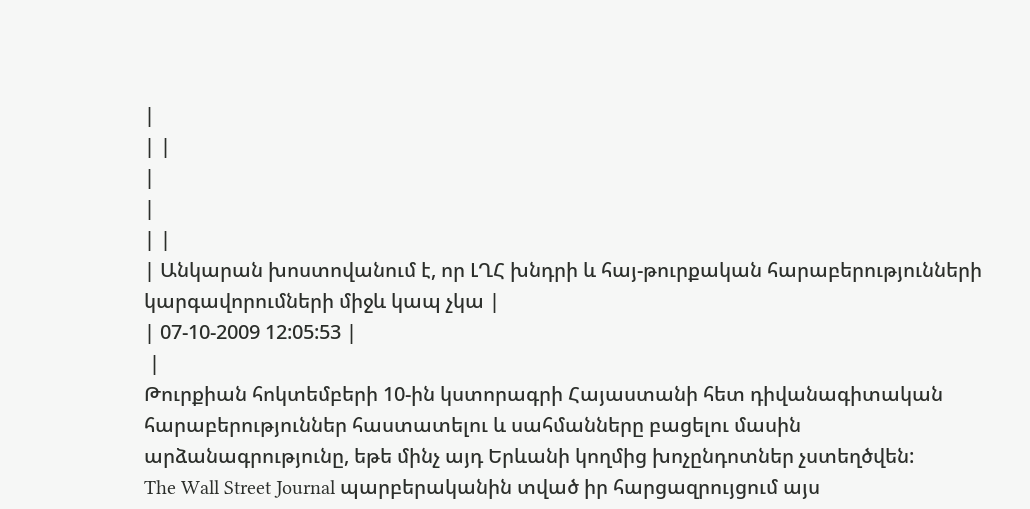|
| |
|
|
| |
| Անկարան խոստովանում է, որ ԼՂՀ խնդրի և հայ-թուրքական հարաբերությունների կարգավորումների միջև կապ չկա |
| 07-10-2009 12:05:53 |
 |
Թուրքիան հոկտեմբերի 10-ին կստորագրի Հայաստանի հետ դիվանագիտական հարաբերություններ հաստատելու և սահմանները բացելու մասին արձանագրությունը, եթե մինչ այդ Երևանի կողմից խոչընդոտներ չստեղծվեն:
The Wall Street Journal պարբերականին տված իր հարցազրույցում այս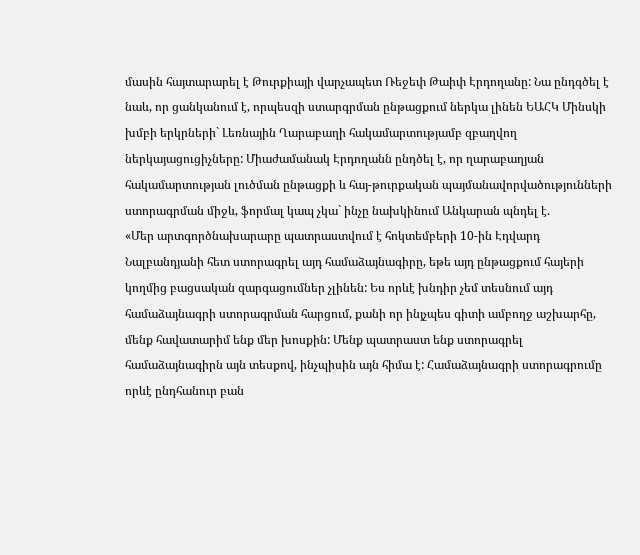մասին հայտարարել է Թուրքիայի վարչապետ Ռեջեփ Թաիփ Էրդողանը: Նա ընդգծել է նաև, որ ցանկանում է, որպեսզի ստարգրման ընթացքում ներկա լինեն ԵԱՀԿ Մինսկի խմբի երկրների` Լեռնային Ղարաբաղի հակամարտությամբ զբաղվող ներկայացուցիչները: Միաժամանակ Էրդողանն ընդծել է, որ ղարաբաղյան հակամարտության լուծման ընթացքի և հայ-թուրքական պայմանավորվածությունների ստորագրման միջև, ֆորմալ կապ չկա` ինչը նախկինում Անկարան պնդել է.
«Մեր արտգործնախարարը պատրաստվում է հոկտեմբերի 10-ին Էդվարդ Նալբանդյանի հետ ստորագրել այդ համաձայնագիրը, եթե այդ ընթացքում հայերի կողմից բացսական զարգացումներ չլինեն: Ես որևէ խնդիր չեմ տեսնում այդ համաձայնագրի ստորագրման հարցում, քանի որ ինյչպես գիտի ամբողջ աշխարհը, մենք հավատարիմ ենք մեր խոսքին: Մենք պատրաստ ենք ստորագրել համաձայնագիրն այն տեսքով, ինչպիսին այն հիմա է: Համաձայնագրի ստորագրումը որևէ ընդհանուր բան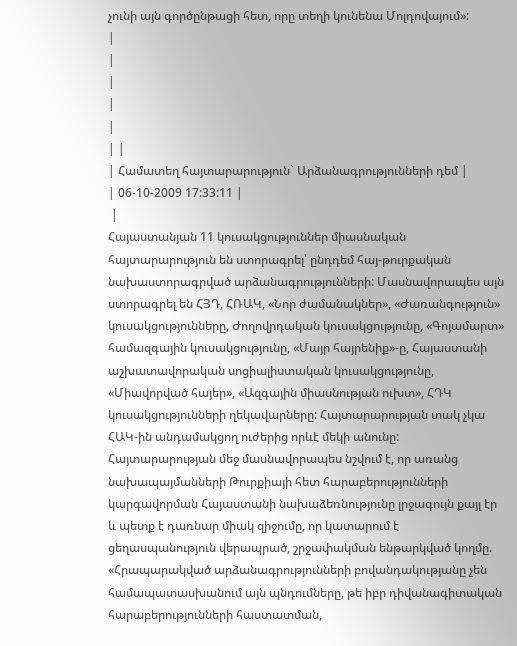չունի այն գործընթացի հետ, որը տեղի կունենա Մոլդովայում»:
|
|
|
|
|
| |
| Համատեղ հայտարարություն` Արձանագրությունների դեմ |
| 06-10-2009 17:33:11 |
 |
Հայաստանյան 11 կուսակցություններ միասնական հայտարարություն են ստորագրել՝ ընդդեմ հայ-թուրքական նախաստորագրված արձանագրությունների: Մասնավորապես այն ստորագրել են ՀՅԴ, ՀՌԱԿ, «Նոր ժամանակներ», «Ժառանգություն» կուսակցությունները, Ժողովրդական կուսակցությունը, «Գոյամարտ» համազգային կուսակցությունը, «Մայր հայրենիք»-ը, Հայաստանի աշխատավորական սոցիալիստական կուսակցությունը, «Միավորված հայեր», «Ազգային միասնության ուխտ», ՀԴԿ կուսակցությունների ղեկավարները: Հայտարարության տակ չկա ՀԱԿ-ին անդամակցող ուժերից որևէ մեկի անունը:
Հայտարարության մեջ մասնավորապես նշվում է, որ առանց նախապայմանների Թուրքիայի հետ հարաբերությունների կարգավորման Հայաստանի նախաձեռնությունը լրջագույն քայլ էր և պետք է դառնար միակ զիջումը, որ կատարում է ցեղասպանություն վերապրած, շրջափակման ենթարկված կողմը. «Հրապարակված արձանագրությունների բովանդակությանը չեն համապատասխանում այն պնդումները, թե իբր դիվանագիտական հարաբերությունների հաստատման,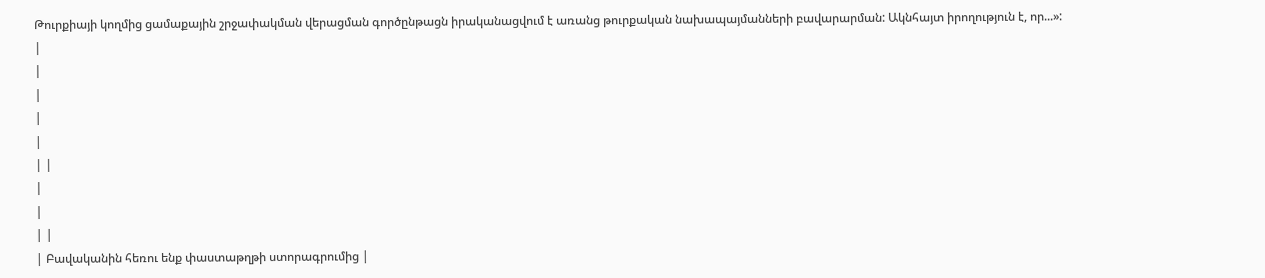Թուրքիայի կողմից ցամաքային շրջափակման վերացման գործընթացն իրականացվում է առանց թուրքական նախապայմանների բավարարման: Ակնհայտ իրողություն է, որ...»:
|
|
|
|
|
| |
|
|
| |
| Բավականին հեռու ենք փաստաթղթի ստորագրումից |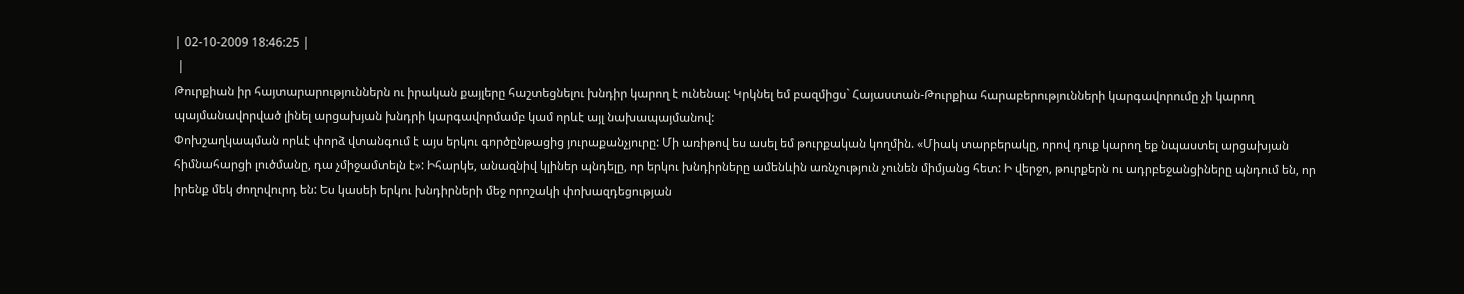| 02-10-2009 18:46:25 |
 |
Թուրքիան իր հայտարարություններն ու իրական քայլերը հաշտեցնելու խնդիր կարող է ունենալ: Կրկնել եմ բազմիցս` Հայաստան-Թուրքիա հարաբերությունների կարգավորումը չի կարող պայմանավորված լինել արցախյան խնդրի կարգավորմամբ կամ որևէ այլ նախապայմանով:
Փոխշաղկապման որևէ փորձ վտանգում է այս երկու գործընթացից յուրաքանչյուրը: Մի առիթով ես ասել եմ թուրքական կողմին. «Միակ տարբերակը, որով դուք կարող եք նպաստել արցախյան հիմնահարցի լուծմանը, դա չմիջամտելն է»: Իհարկե, անազնիվ կլիներ պնդելը, որ երկու խնդիրները ամենևին առնչություն չունեն միմյանց հետ: Ի վերջո, թուրքերն ու ադրբեջանցիները պնդում են, որ իրենք մեկ ժողովուրդ են: Ես կասեի երկու խնդիրների մեջ որոշակի փոխազդեցության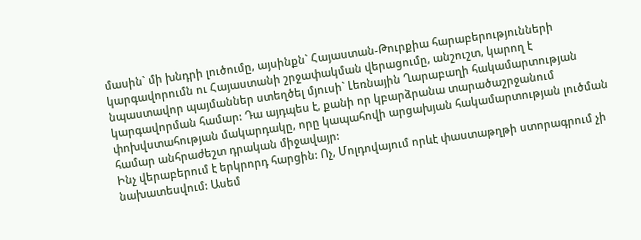մասին` մի խնդրի լուծումը, այսինքն` Հայաստան-Թուրքիա հարաբերությունների կարգավորումն ու Հայաստանի շրջափակման վերացումը, անշուշտ, կարող է նպաստավոր պայմաններ ստեղծել մյուսի` Լեռնային Ղարաբաղի հակամարտության կարգավորման համար: Դա այդպես է, քանի որ կբարձրանա տարածաշրջանում փոխվստահության մակարդակը, որը կապահովի արցախյան հակամարտության լուծման համար անհրաժեշտ դրական միջավայր:
Ինչ վերաբերում է երկրորդ հարցին: Ոչ, Մոլդովայում որևէ փաստաթղթի ստորագրում չի նախատեսվում: Ասեմ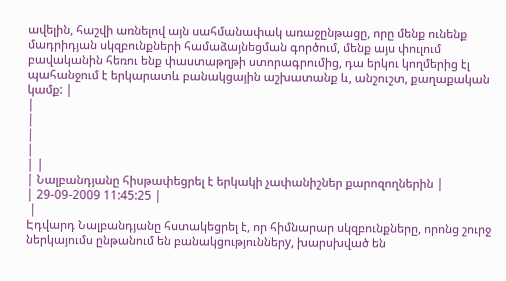ավելին, հաշվի առնելով այն սահմանափակ առաջընթացը, որը մենք ունենք մադրիդյան սկզբունքների համաձայնեցման գործում, մենք այս փուլում բավականին հեռու ենք փաստաթղթի ստորագրումից, դա երկու կողմերից էլ պահանջում է երկարատև բանակցային աշխատանք և, անշուշտ, քաղաքական կամք: |
|
|
|
|
| |
| Նալբանդյանը հիսթափեցրել է երկակի չափանիշներ քարոզողներին |
| 29-09-2009 11:45:25 |
 |
Էդվարդ Նալբանդյանը հստակեցրել է, որ հիմնարար սկզբունքները, որոնց շուրջ ներկայումս ընթանում են բանակցություններy, խարսխված են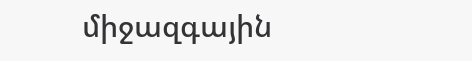միջազգային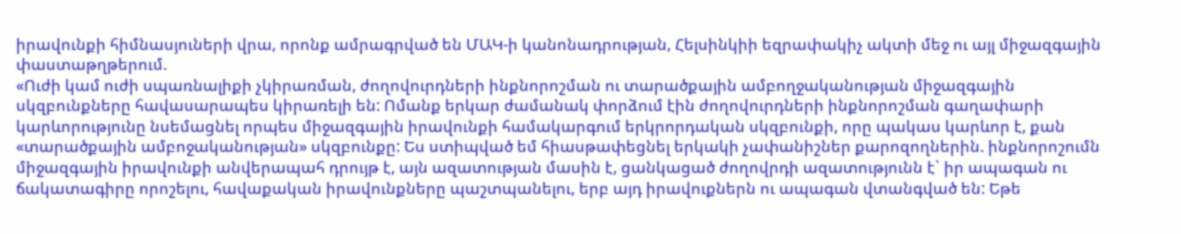իրավունքի հիմնասյուների վրա, որոնք ամրագրված են ՄԱԿ-ի կանոնադրության, Հելսինկիի եզրափակիչ ակտի մեջ ու այլ միջազգային փաստաթղթերում.
«Ուժի կամ ուժի սպառնալիքի չկիրառման, ժողովուրդների ինքնորոշման ու տարածքային ամբողջականության միջազգային սկզբունքները հավասարապես կիրառելի են: Ոմանք երկար ժամանակ փորձում էին ժողովուրդների ինքնորոշման գաղափարի կարևորությունը նսեմացնել որպես միջազգային իրավունքի համակարգում երկրորդական սկզբունքի, որը պակաս կարևոր է, քան «տարածքային ամբոջականության» սկզբունքը: Ես ստիպված եմ հիասթափեցնել երկակի չափանիշներ քարոզողներին. ինքնորոշումն միջազգային իրավունքի անվերապահ դրույթ է, այն ազատության մասին է, ցանկացած ժողովրդի ազատությունն է` իր ապագան ու ճակատագիրը որոշելու, հավաքական իրավունքները պաշտպանելու, երբ այդ իրավուքներն ու ապագան վտանգված են: Եթե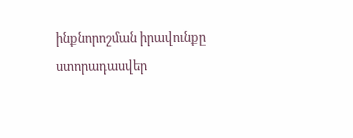ինքնորոշման իրավունքը ստորադասվեր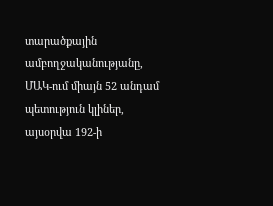տարածքային ամբողջականությանը, ՄԱԿ-ում միայն 52 անդամ պետություն կլիներ, այսօրվա 192-ի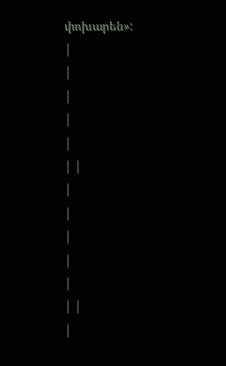փոխարեն»:
|
|
|
|
|
| |
|
|
|
|
|
| |
|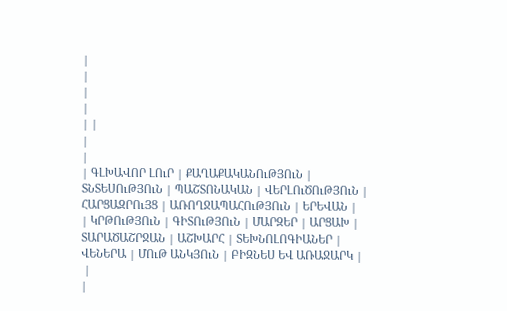|
|
|
|
| |
|
|
| ԳԼԽԱՎՈՐ ԼՈւՐ | ՔԱՂԱՔԱԿԱՆՈւԹՅՈւՆ | ՏՆՏԵՍՈւԹՅՈւՆ | ՊԱՇՏՈՆԱԿԱՆ | ՎԵՐԼՈւԾՈւԹՅՈւՆ | ՀԱՐՑԱԶՐՈւՅՑ | ԱՌՈՂՋԱՊԱՀՈւԹՅՈւՆ | ԵՐԵՎԱՆ |
| ԿՐԹՈւԹՅՈւՆ | ԳԻՏՈւԹՅՈւՆ | ՄԱՐԶԵՐ | ԱՐՑԱԽ | ՏԱՐԱԾԱՇՐՋԱՆ | ԱՇԽԱՐՀ | ՏԵԽՆՈԼՈԳԻԱՆԵՐ | ՎԵՆԵՐԱ | ՄՈւԹ ԱՆԿՅՈւՆ | ԲԻԶՆԵՍ ԵՎ ԱՌԱՋԱՐԿ |
 |
|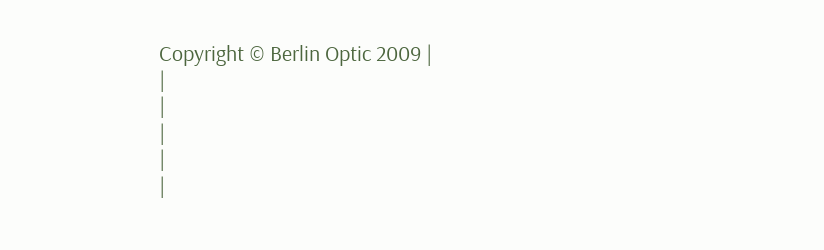Copyright © Berlin Optic 2009 |
|
|
|
|
|